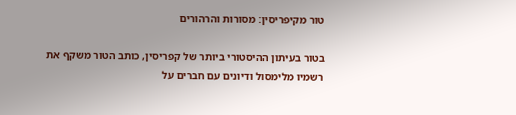טור מקיפריסין: מסורות והרהורים

בטור בעיתון ההיסטורי ביותר של קפריסין, כותב הטור משקף את רשמיו מלימסול ודיונים עם חברים על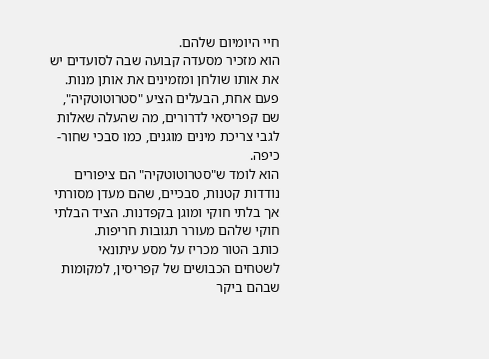חיי היומיום שלהם.
הוא מזכיר מסעדה קבועה שבה לסועדים יש את אותו שולחן ומזמינים את אותן מנות. פעם אחת, הבעלים הציע "סטרוטוטקיה", שם קפריסאי לדרורים, מה שהעלה שאלות לגבי צריכת מינים מוגנים, כמו סבכי שחור-כיפה.
הוא לומד ש"סטרוטוטקיה" הם ציפורים נודדות קטנות, סבכיים, שהם מעדן מסורתי אך בלתי חוקי ומוגן בקפדנות. הציד הבלתי חוקי שלהם מעורר תגובות חריפות.
כותב הטור מכריז על מסע עיתונאי לשטחים הכבושים של קפריסין, למקומות שבהם ביקר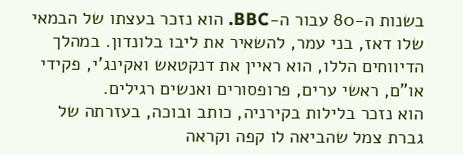בשנות ה-80 עבור ה-BBC. הוא נזכר בעצתו של הבמאי שלו דאז, בני עמר, להשאיר את ליבו בלונדון. במהלך הדיווחים הללו, הוא ראיין את דנקטאש ואקינג'י, פקידי או"ם, ראשי ערים, פרופסורים ואנשים רגילים.
הוא נזכר בלילות בקירניה, כותב ובוכה, בעזרתה של גברת צמל שהביאה לו קפה וקראה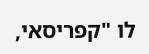לו "קפריסאי,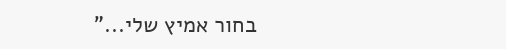בחור אמיץ שלי..."